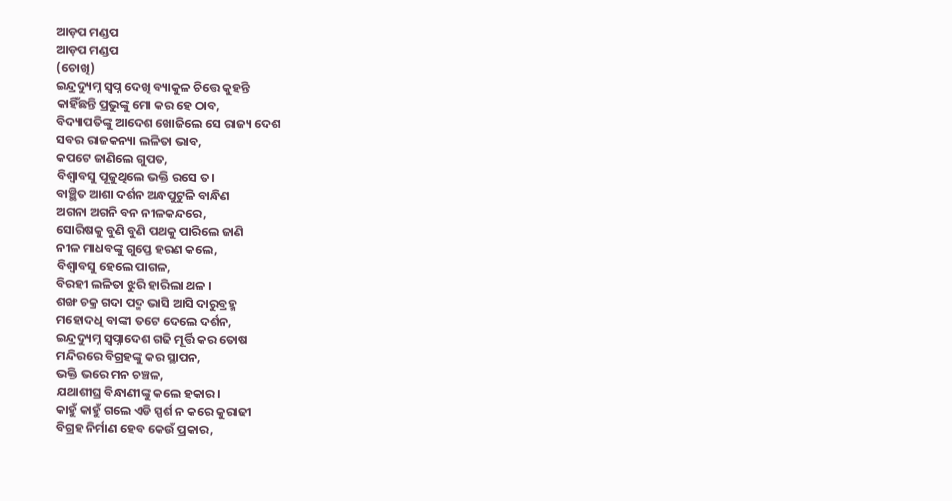ଆଡ଼ପ ମଣ୍ଡପ
ଆଡ଼ପ ମଣ୍ଡପ
(ଚୋଖି)
ଇନ୍ଦ୍ରଦ୍ୟୁମ୍ନ ସ୍ୱପ୍ନ ଦେଖି ବ୍ୟାକୁଳ ଚିତ୍ତେ କୁହନ୍ତି
କାହିଁଛନ୍ତି ପ୍ରଭୁଙ୍କୁ ମୋ କର ହେ ଠାବ,
ବିଦ୍ୟାପତିଙ୍କୁ ଆଦେଶ ଖୋଜିଲେ ସେ ରାଜ୍ୟ ଦେଶ
ସବର ରାଜକନ୍ୟା ଲଳିତା ଭାବ,
କପଟେ ଜାଣିଲେ ଗୁପତ,
ବିଶ୍ଵାବସୁ ପୂଜୁଥିଲେ ଭକ୍ତି ରସେ ତ।
ବାଞ୍ଛିତ ଆଶା ଦର୍ଶନ ଅନ୍ଧପୁଟୁଳି ବାନ୍ଧିଣ
ଅଗନା ଅଗନି ବନ ନୀଳକନ୍ଦରେ,
ସୋରିଷକୁ ବୁଣି ବୁଣି ପଥକୁ ପାରିଲେ ଜାଣି
ନୀଳ ମାଧବଙ୍କୁ ଗୁପ୍ତେ ହରଣ କଲେ,
ବିଶ୍ଵାବସୁ ହେଲେ ପାଗଳ,
ବିରହୀ ଲଳିତା ଝୁରି ହାରିଲା ଥଳ ।
ଶଙ୍ଖ ଚକ୍ର ଗଦା ପଦ୍ମ ଭାସି ଆସି ଦାରୁବ୍ରହ୍ମ
ମହୋଦଧି ବାଙ୍କୀ ତଟେ ଦେଲେ ଦର୍ଶନ,
ଇନ୍ଦ୍ରଦ୍ୟୁମ୍ନ ସ୍ୱପ୍ନାଦେଶ ଗଢି ମୂର୍ତ୍ତି କର ତୋଷ
ମନ୍ଦିରରେ ବିଗ୍ରହଙ୍କୁ କର ସ୍ଥାପନ,
ଭକ୍ତି ଭରେ ମନ ଚଞ୍ଚଳ,
ଯଥାଶୀଘ୍ର ବିନ୍ଧାଣୀଙ୍କୁ କଲେ ହକାର।
କାହୁଁ କାହୁଁ ଗଲେ ଏଡି ସ୍ପର୍ଶ ନ କରେ କୁରାଢୀ
ବିଗ୍ରହ ନିର୍ମାଣ ହେବ କେଉଁ ପ୍ରକାର,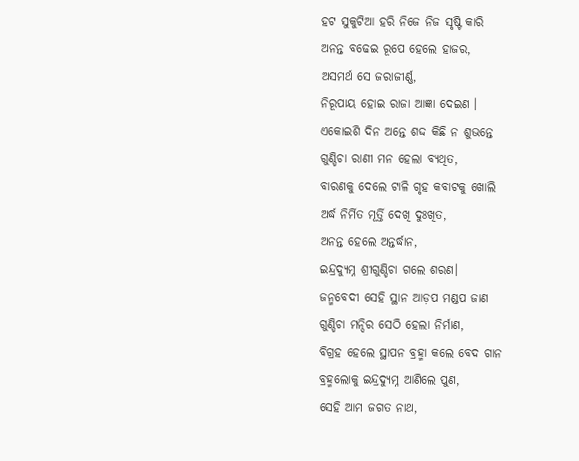ହଟ ସୁକୁଟିଆ ହରି ନିଜେ ନିଜ ସୃଷ୍ଟି କାରି
ଅନନ୍ତ ବଢେଇ ରୂପେ ହେଲେ ହାଜର,
ଅସମର୍ଥ ସେ ଜରାଜୀର୍ଣ୍ଣ,
ନିରୂପାୟ ହୋଇ ରାଜା ଆଜ୍ଞା ଦେଇଣ ।
ଏକୋଇଶି ଦିନ ଅନ୍ତେ ଶଦ୍ଦ କିଛି ନ ଶୁଭନ୍ତେ
ଗୁଣ୍ଡିଚା ରାଣୀ ମନ ହେଲା ବ୍ୟଥିତ,
ବାରଣକୁ ଦେଲେ ଟାଳି ଗୃହ କବାଟକୁ ଖୋଲି
ଅର୍ଦ୍ଧ ନିର୍ମିତ ମୂର୍ତ୍ତି ଦେଖି ଦୁଃଖିତ,
ଅନନ୍ତ ହେଲେ ଅନ୍ତର୍ଦ୍ଧାନ,
ଇନ୍ଦ୍ରଦ୍ୟୁମ୍ନ ଶ୍ରୀଗୁଣ୍ଡିଚା ଗଲେ ଶରଣ।
ଜନ୍ମବେଦୀ ସେହି ସ୍ଥାନ ଆଡ଼ପ ମଣ୍ଡପ ଜାଣ
ଗୁଣ୍ଡିଚା ମନ୍ଦିର ସେଠି ହେଲା ନିର୍ମାଣ,
ବିଗ୍ରହ ହେଲେ ସ୍ଥାପନ ବ୍ରହ୍ମା କଲେ ବେଦ ଗାନ
ବ୍ରହ୍ମଲୋକୁ ଇନ୍ଦ୍ରଦ୍ୟୁମ୍ନ ଆଣିଲେ ପୁଣ,
ସେହି ଆମ ଜଗତ ନାଥ,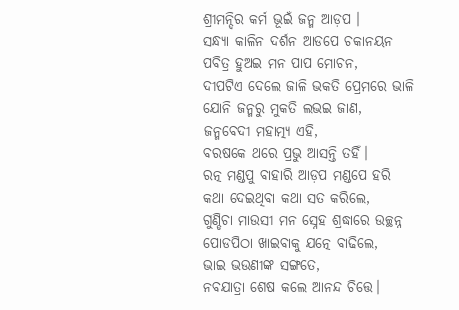ଶ୍ରୀମନ୍ଦିର କର୍ମ ଭୂଇଁ ଜନ୍ମ ଆଡ଼ପ ।
ସନ୍ଧ୍ୟା କାଳିନ ଦର୍ଶନ ଆଡପେ ଚକାନୟନ
ପବିତ୍ର ହୁଅଇ ମନ ପାପ ମୋଚନ,
ଦୀପଟିଏ ଦେଲେ ଜାଳି ଭକତି ପ୍ରେମରେ ଭାଳି
ଯୋନି ଜନ୍ମରୁ ମୁକତି ଲଭଇ ଜାଣ,
ଜନ୍ମବେଦୀ ମହାତ୍ମ୍ୟ ଏହି,
ବରଷକେ ଥରେ ପ୍ରଭୁ ଆସନ୍ତି ତହିଁ।
ରତ୍ନ ମଣ୍ଡପୁ ବାହାରି ଆଡ଼ପ ମଣ୍ଡପେ ହରି
କଥା ଦେଇଥିବା କଥା ସତ କରିଲେ,
ଗୁଣ୍ଡିଚା ମାଉସୀ ମନ ସ୍ନେହ ଶ୍ରଦ୍ଧାରେ ଉଚ୍ଛନ୍ନ
ପୋଡପିଠା ଖାଇବାକୁ ଯତ୍ନେ ବାଢିଲେ,
ଭାଇ ଭଉଣୀଙ୍କ ସଙ୍ଗତେ,
ନବଯାତ୍ରା ଶେଷ କଲେ ଆନନ୍ଦ ଚିତ୍ତେ।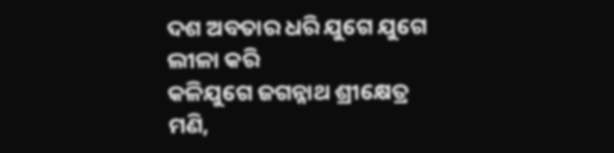ଦଶ ଅବତାର ଧରି ଯୁଗେ ଯୁଗେ ଲୀଳା କରି
କଳିଯୁଗେ ଜଗନ୍ନାଥ ଶ୍ରୀକ୍ଷେତ୍ର ମଣି,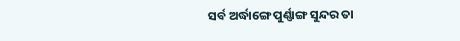ସର୍ବ ଅର୍ଦ୍ଧାଙ୍ଗେ ପୁର୍ଣ୍ଣାଙ୍ଗ ସୁନ୍ଦର ତା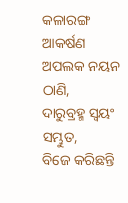କଳାରଙ୍ଗ
ଆକର୍ଷଣ ଅପଲକ ନୟନ ଠାଣି,
ଦାରୁବ୍ରହ୍ମ ସ୍ୱୟଂ ସମ୍ଭୁତ,
ବିଜେ କରିଛନ୍ତି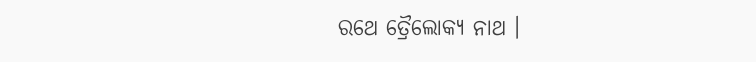ରଥେ ତ୍ରୈଲୋକ୍ୟ ନାଥ ।